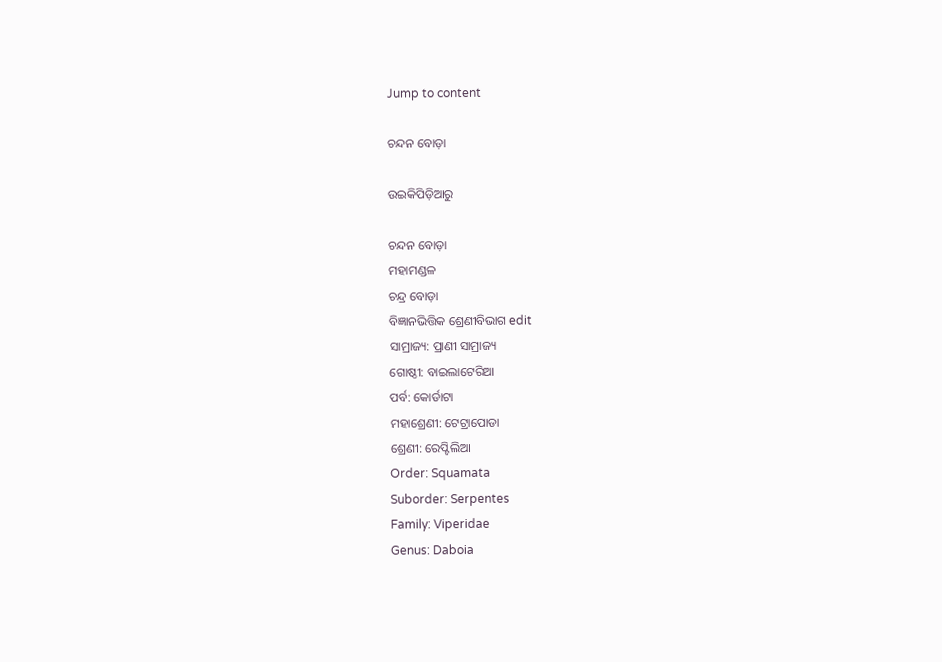Jump to content

ଚନ୍ଦନ ବୋଡ଼ା

ଉଇକିପିଡ଼ିଆ‌ରୁ

ଚନ୍ଦନ ବୋଡ଼ା
ମହାମଣ୍ଡଳ
ଚନ୍ଦ୍ର ବୋଡ଼ା
ବିଜ୍ଞାନଭିତ୍ତିକ ଶ୍ରେଣୀବିଭାଗ edit
ସାମ୍ରାଜ୍ୟ: ପ୍ରାଣୀ ସାମ୍ରାଜ୍ୟ
ଗୋଷ୍ଠୀ: ବାଇଲାଟେରିଆ
ପର୍ବ: କୋର୍ଡାଟା
ମହାଶ୍ରେଣୀ: ଟେଟ୍ରାପୋଡା
ଶ୍ରେଣୀ: ରେପ୍ଟିଲିଆ
Order: Squamata
Suborder: Serpentes
Family: Viperidae
Genus: Daboia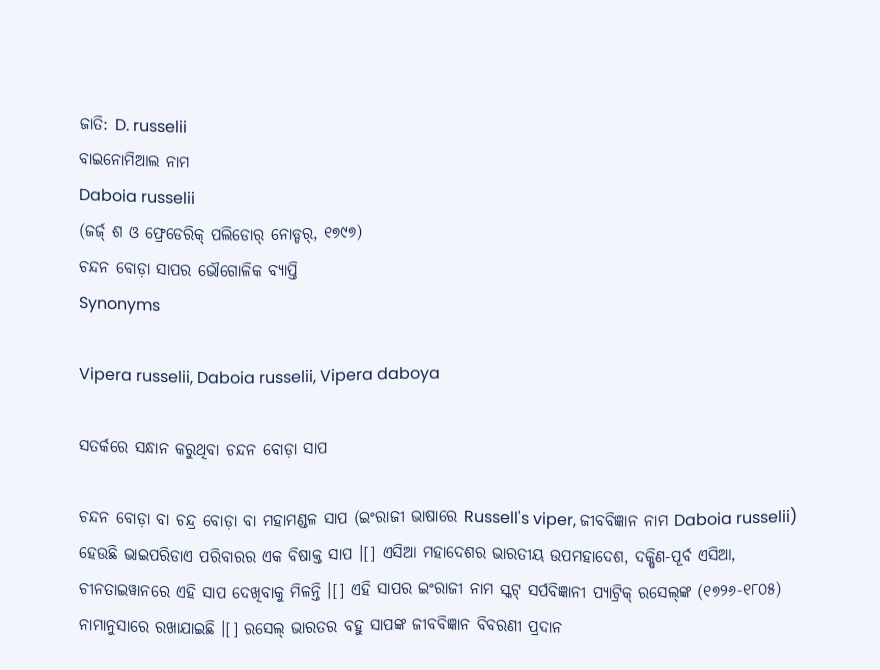ଜାତି: D. russelii
ବାଇନୋମିଆଲ ନାମ
Daboia russelii
(ଜର୍ଜ୍ ଶ ଓ ଫ୍ରେଡେରିକ୍ ପଲିଡୋର୍ ନୋଡ୍ଡର୍, ୧୭୯୭)
ଚନ୍ଦନ ବୋଡ଼ା ସାପର ଭୌଗୋଳିକ ବ୍ୟାପ୍ତି
Synonyms

Vipera russelii, Daboia russelii, Vipera daboya

ସତର୍କରେ ସନ୍ଧାନ କରୁଥିବା ଚନ୍ଦନ ବୋଡ଼ା ସାପ

ଚନ୍ଦନ ବୋଡ଼ା ବା ଚନ୍ଦ୍ର ବୋଡ଼ା ବା ମହାମଣ୍ଡଳ ସାପ (ଇଂରାଜୀ ଭାଷାରେ Russell's viper, ଜୀବବିଜ୍ଞାନ ନାମ Daboia russelii) ହେଉଛି ଭାଇପରିଡାଏ ପରିବାରର ଏକ ବିଷାକ୍ତ ସାପ ।[] ଏସିଆ ମହାଦେଶର ଭାରତୀୟ ଉପମହାଦେଶ, ଦକ୍ଷିଣ-ପୂର୍ବ ଏସିଆ, ଚୀନତାଇୱାନରେ ଏହି ସାପ ଦେଖିବାକୁ ମିଳନ୍ତି ।[] ଏହି ସାପର ଇଂରାଜୀ ନାମ ସ୍କଟ୍ ସର୍ପବିଜ୍ଞାନୀ ପ୍ୟାଟ୍ରିକ୍ ରସେଲ୍‍ଙ୍କ (୧୭୨୬-୧୮୦୫) ନାମାନୁସାରେ ରଖାଯାଇଛି ।[] ରସେଲ୍ ଭାରତର ବହୁ ସାପଙ୍କ ଜୀବବିଜ୍ଞାନ ବିବରଣୀ ପ୍ରଦାନ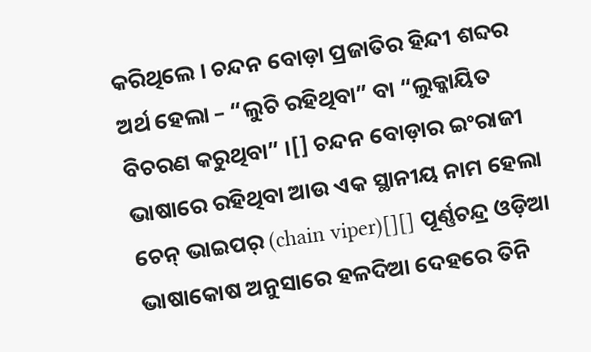କରିଥିଲେ । ଚନ୍ଦନ ବୋଡ଼ା ପ୍ରଜାତିର ହିନ୍ଦୀ ଶବ୍ଦର ଅର୍ଥ ହେଲା – “ଲୁଚି ରହିଥିବା” ବା “ଲୁକ୍କାୟିତ ବିଚରଣ କରୁଥିବା” ।[] ଚନ୍ଦନ ବୋଡ଼ାର ଇଂରାଜୀ ଭାଷାରେ ରହିଥିବା ଆଉ ଏକ ସ୍ଥାନୀୟ ନାମ ହେଲା ଚେନ୍ ଭାଇପର୍ (chain viper)[][] ପୂର୍ଣ୍ଣଚନ୍ଦ୍ର ଓଡ଼ିଆ ଭାଷାକୋଷ ଅନୁସାରେ ହଳଦିଆ ଦେହରେ ତିନି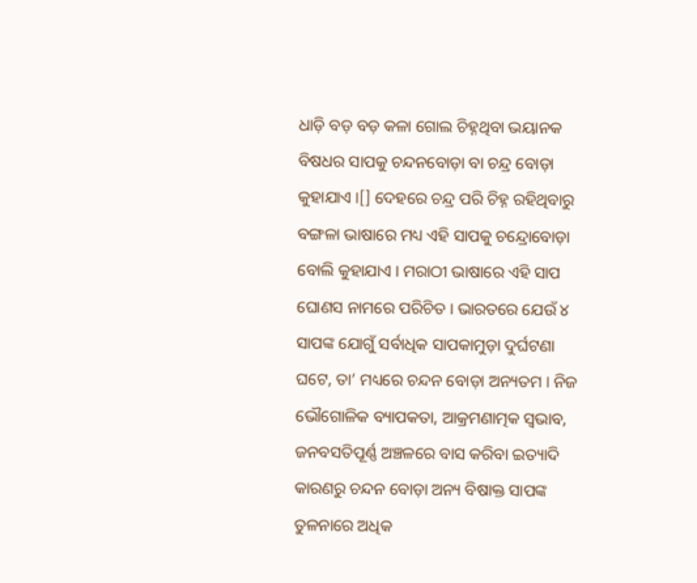ଧାଡ଼ି ବଡ଼ ବଡ଼ କଳା ଗୋଲ ଚିହ୍ନଥିବା ଭୟାନକ ବିଷଧର ସାପକୁ ଚନ୍ଦନବୋଡ଼ା ବା ଚନ୍ଦ୍ର ବୋଡ଼ା କୁହାଯାଏ ।[] ଦେହରେ ଚନ୍ଦ୍ର ପରି ଚିହ୍ନ ରହିଥିବାରୁ ବଙ୍ଗଳା ଭାଷାରେ ମଧ୍ୟ ଏହି ସାପକୁ ଚନ୍ଦ୍ରୋବୋଡ଼ା ବୋଲି କୁହାଯାଏ । ମରାଠୀ ଭାଷାରେ ଏହି ସାପ ଘୋଣସ ନାମରେ ପରିଚିତ । ଭାରତରେ ଯେଉଁ ୪ ସାପଙ୍କ ଯୋଗୁଁ ସର୍ବାଧିକ ସାପକାମୁଡ଼ା ଦୁର୍ଘଟଣା ଘଟେ, ତା’ ମଧ୍ୟରେ ଚନ୍ଦନ ବୋଡ଼ା ଅନ୍ୟତମ । ନିଜ ଭୌଗୋଳିକ ବ୍ୟାପକତା, ଆକ୍ରମଣାତ୍ମକ ସ୍ୱଭାବ, ଜନବସତିପୂର୍ଣ୍ଣ ଅଞ୍ଚଳରେ ବାସ କରିବା ଇତ୍ୟାଦି କାରଣରୁ ଚନ୍ଦନ ବୋଡ଼ା ଅନ୍ୟ ବିଷାକ୍ତ ସାପଙ୍କ ତୁଳନାରେ ଅଧିକ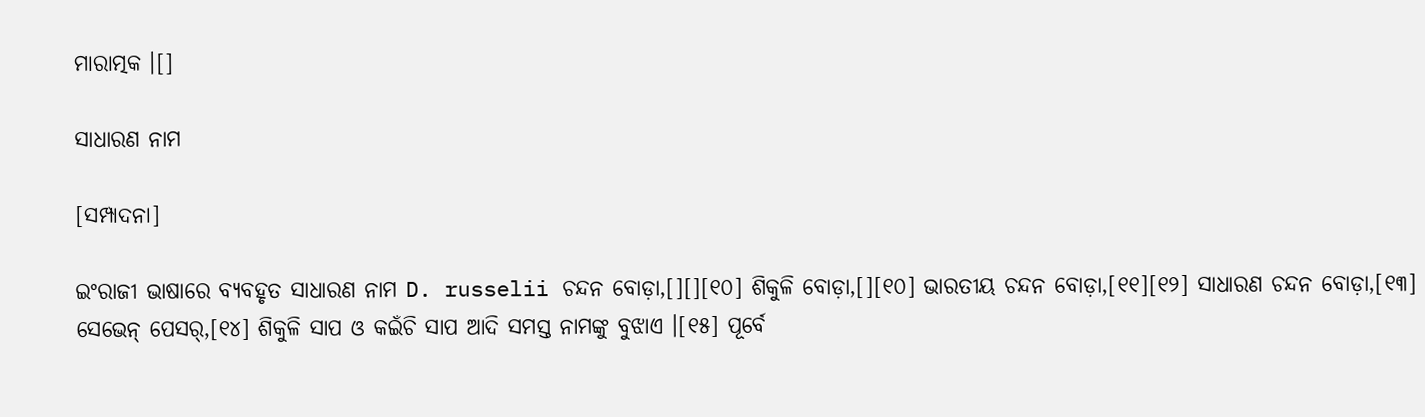ମାରାତ୍ମକ ।[]

ସାଧାରଣ ନାମ

[ସମ୍ପାଦନା]

ଇଂରାଜୀ ଭାଷାରେ ବ୍ୟବହୃତ ସାଧାରଣ ନାମ D. russelii ଚନ୍ଦନ ବୋଡ଼ା,[][][୧୦] ଶିକୁଳି ବୋଡ଼ା,[][୧୦] ଭାରତୀୟ ଚନ୍ଦନ ବୋଡ଼ା,[୧୧][୧୨] ସାଧାରଣ ଚନ୍ଦନ ବୋଡ଼ା,[୧୩] ସେଭେନ୍ ପେସର୍,[୧୪] ଶିକୁଳି ସାପ ଓ କଇଁଚି ସାପ ଆଦି ସମସ୍ତ ନାମଙ୍କୁ ବୁଝାଏ ।[୧୫] ପୂର୍ବେ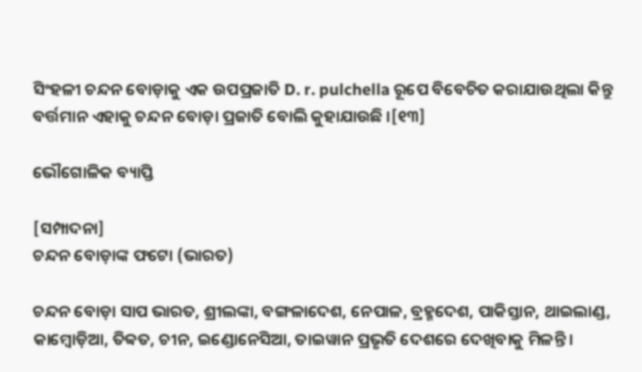ସିଂହଳୀ ଚନ୍ଦନ ବୋଡ଼ାକୁ ଏକ ଉପପ୍ରଜାତି D. r. pulchella ରୂପେ ବିବେଚିତ କରାଯାଉଥିଲା କିନ୍ତୁ ବର୍ତ୍ତମାନ ଏହାକୁ ଚନ୍ଦନ ବୋଡ଼ା ପ୍ରଜାତି ବୋଲି କୁହାଯାଉଛି ।[୧୩]

ଭୌଗୋଳିକ ବ୍ୟାପ୍ତି

[ସମ୍ପାଦନା]
ଚନ୍ଦନ ବୋଡ଼ାଙ୍କ ଫଟୋ (ଭାରତ)

ଚନ୍ଦନ ବୋଡ଼ା ସାପ ଭାରତ, ଶ୍ରୀଲଙ୍କା, ବଙ୍ଗଳାଦେଶ, ନେପାଳ, ବ୍ରହ୍ମଦେଶ, ପାକିସ୍ତାନ, ଥାଇଲାଣ୍ଡ, କାମ୍ବୋଡ଼ିଆ, ତିବ୍ବତ, ଚୀନ, ଇଣ୍ଡୋନେସିଆ, ତାଇୱାନ ପ୍ରଭୃତି ଦେଶରେ ଦେଖିବାକୁ ମିଳନ୍ତି ।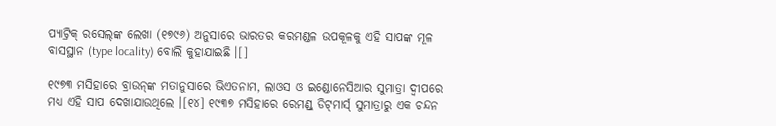ପ୍ୟାଟ୍ରିକ୍ ରସେଲ୍‍ଙ୍କ ଲେଖା (୧୭୯୬) ଅନୁସାରେ ଭାରତର କରମଣ୍ଡଳ ଉପକୂଳକୁ ଏହି ସାପଙ୍କ ମୂଳ ବାସସ୍ଥାନ (type locality) ବୋଲି କୁହାଯାଇଛି ।[]

୧୯୭୩ ମସିହାରେ ବ୍ରାଉନ୍‍ଙ୍କ ମତାନୁସାରେ ଭିଏତନାମ, ଲାଓସ ଓ ଇଣ୍ଡୋନେସିଆର ସୁମାତ୍ରା ଦ୍ୱୀପରେ ମଧ୍ୟ ଏହି ସାପ ଦେଖାଯାଉଥିଲେ ।[୧୪] ୧୯୩୭ ମସିହାରେ ରେମଣ୍ଡ୍ ଡିଟ୍‍ମାର୍ସ୍ ସୁମାତ୍ରାରୁ ଏକ ଚନ୍ଦନ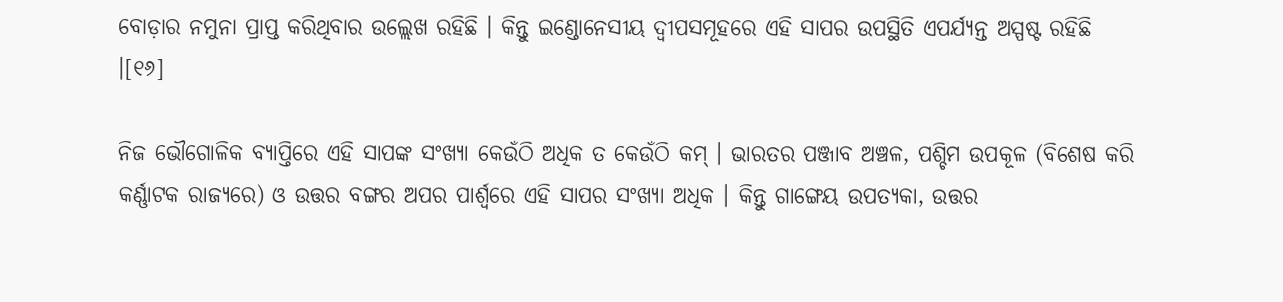ବୋଡ଼ାର ନମୁନା ପ୍ରାପ୍ତ କରିଥିବାର ଉଲ୍ଲେଖ ରହିଛି । କିନ୍ତୁ ଇଣ୍ଡୋନେସୀୟ ଦ୍ୱୀପସମୂହରେ ଏହି ସାପର ଉପସ୍ଥିତି ଏପର୍ଯ୍ୟନ୍ତ ଅସ୍ପଷ୍ଟ ରହିଛି ।[୧୬]

ନିଜ ଭୌଗୋଳିକ ବ୍ୟାପ୍ତିରେ ଏହି ସାପଙ୍କ ସଂଖ୍ୟା କେଉଁଠି ଅଧିକ ତ କେଉଁଠି କମ୍ । ଭାରତର ପଞ୍ଜାବ ଅଞ୍ଚଳ, ପଶ୍ଚିମ ଉପକୂଳ (ବିଶେଷ କରି କର୍ଣ୍ଣାଟକ ରାଜ୍ୟରେ) ଓ ଉତ୍ତର ବଙ୍ଗର ଅପର ପାର୍ଶ୍ୱରେ ଏହି ସାପର ସଂଖ୍ୟା ଅଧିକ । କିନ୍ତୁ ଗାଙ୍ଗେୟ ଉପତ୍ୟକା, ଉତ୍ତର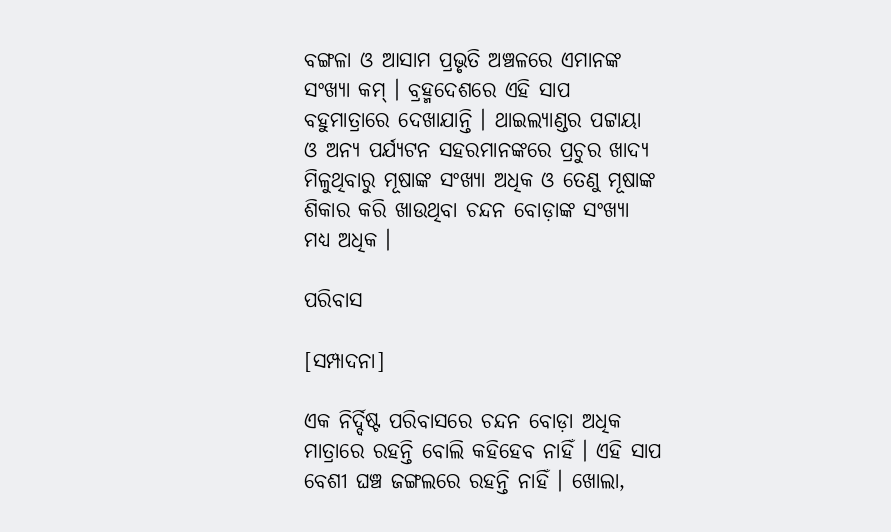ବଙ୍ଗଳା ଓ ଆସାମ ପ୍ରଭୃତି ଅଞ୍ଚଳରେ ଏମାନଙ୍କ ସଂଖ୍ୟା କମ୍ । ବ୍ରହ୍ମଦେଶରେ ଏହି ସାପ ବହୁମାତ୍ରାରେ ଦେଖାଯାନ୍ତି । ଥାଇଲ୍ୟାଣ୍ଡର ପଟ୍ଟାୟା ଓ ଅନ୍ୟ ପର୍ଯ୍ୟଟନ ସହରମାନଙ୍କରେ ପ୍ରଚୁର ଖାଦ୍ୟ ମିଳୁଥିବାରୁ ମୂଷାଙ୍କ ସଂଖ୍ୟା ଅଧିକ ଓ ତେଣୁ ମୂଷାଙ୍କ ଶିକାର କରି ଖାଉଥିବା ଚନ୍ଦନ ବୋଡ଼ାଙ୍କ ସଂଖ୍ୟା ମଧ୍ୟ ଅଧିକ ।

ପରିବାସ

[ସମ୍ପାଦନା]

ଏକ ନିର୍ଦ୍ଦିଷ୍ଟ ପରିବାସରେ ଚନ୍ଦନ ବୋଡ଼ା ଅଧିକ ମାତ୍ରାରେ ରହନ୍ତି ବୋଲି କହିହେବ ନାହିଁ । ଏହି ସାପ ବେଶୀ ଘଞ୍ଚ ଜଙ୍ଗଲରେ ରହନ୍ତି ନାହିଁ । ଖୋଲା,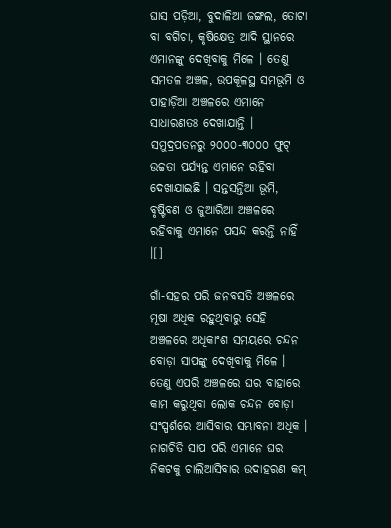ଘାସ ପଡ଼ିଆ, ବୁଦାଳିଆ ଜଙ୍ଗଲ, ତୋଟା ବା ବଗିଚା, କୃଷିକ୍ଷେତ୍ର ଆଦି ସ୍ଥାନରେ ଏମାନଙ୍କୁ ଦେଖିବାକୁ ମିଳେ । ତେଣୁ ସମତଳ ଅଞ୍ଚଳ, ଉପକୂଳସ୍ଥ ସମଭୂମି ଓ ପାହାଡ଼ିଆ ଅଞ୍ଚଳରେ ଏମାନେ ସାଧାରଣତଃ ଦେଖାଯାନ୍ତି । ସମୁଦ୍ରପତନରୁ ୨୦୦୦-୩୦୦୦ ଫୁଟ୍ ଉଚ୍ଚତା ପର୍ଯ୍ୟନ୍ତ ଏମାନେ ରହିବା ଦେଖାଯାଇଛି । ସନ୍ତସନ୍ତିଆ ଭୂମି, ବୃଷ୍ଟିବଣ ଓ ଜୁଆରିଆ ଅଞ୍ଚଳରେ ରହିବାକୁ ଏମାନେ ପସନ୍ଦ କରନ୍ତି ନାହିଁ ।[]

ଗାଁ-ସହର ପରି ଜନବସତି ଅଞ୍ଚଳରେ ମୂଷା ଅଧିକ ରହୁଥିବାରୁ ସେହି ଅଞ୍ଚଳରେ ଅଧିକାଂଶ ସମୟରେ ଚନ୍ଦନ ବୋଡ଼ା ସାପଙ୍କୁ ଦେଖିବାକୁ ମିଳେ । ତେଣୁ ଏପରି ଅଞ୍ଚଳରେ ଘର ବାହାରେ କାମ କରୁଥିବା ଲୋକ ଚନ୍ଦନ ବୋଡ଼ା ସଂସ୍ପର୍ଶରେ ଆସିବାର ସମ୍ଭାବନା ଅଧିକ । ନାଗଚିତି ସାପ ପରି ଏମାନେ ଘର ନିକଟକୁ ଚାଲିଆସିବାର ଉଦାହରଣ କମ୍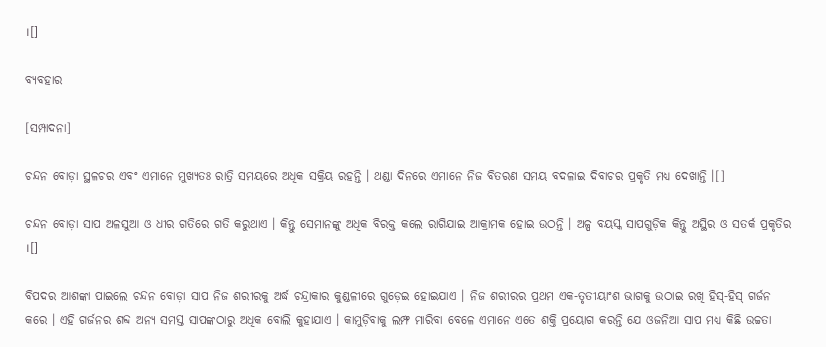।[]

ବ୍ୟବହାର

[ସମ୍ପାଦନା]

ଚନ୍ଦନ ବୋଡ଼ା ସ୍ଥଳଚର ଏବଂ ଏମାନେ ମୁଖ୍ୟତଃ ରାତ୍ରି ସମୟରେ ଅଧିକ ସକ୍ରିୟ ରହନ୍ତି । ଥଣ୍ଡା ଦିନରେ ଏମାନେ ନିଜ ବିତରଣ ସମୟ ବଦଳାଇ ଦିବାଚର ପ୍ରକୃତି ମଧ୍ୟ ଦେଖାନ୍ତି ।[]

ଚନ୍ଦନ ବୋଡ଼ା ସାପ ଅଳସୁଆ ଓ ଧୀର ଗତିରେ ଗତି କରୁଥାଏ । କିନ୍ତୁ ସେମାନଙ୍କୁ ଅଧିକ ବିରକ୍ତ କଲେ ରାଗିଯାଇ ଆକ୍ରାମକ ହୋଇ ଉଠନ୍ତି । ଅଳ୍ପ ବୟସ୍କ ସାପଗୁଡ଼ିକ କିନ୍ତୁ ଅସ୍ଥିର ଓ ସତର୍କ ପ୍ରକୃତିର ।[]

ବିପଦର ଆଶଙ୍କା ପାଇଲେ ଚନ୍ଦନ ବୋଡ଼ା ସାପ ନିଜ ଶରୀରକୁ ଅର୍ଦ୍ଧ ଚନ୍ଦ୍ରାକାର କୁଣ୍ଡଳୀରେ ଗୁଡ଼େଇ ହୋଇଯାଏ । ନିଜ ଶରୀରର ପ୍ରଥମ ଏକ-ତୃତୀୟାଂଶ ଭାଗକୁ ଉଠାଇ ରଖି ହିସ୍-ହିସ୍ ଗର୍ଜନ କରେ । ଏହି ଗର୍ଜନର ଶବ୍ଦ ଅନ୍ୟ ସମସ୍ତ ସାପଙ୍କଠାରୁ ଅଧିକ ବୋଲି କୁହାଯାଏ । କାମୁଡ଼ିବାକୁ ଲମ୍ଫ ମାରିବା ବେଳେ ଏମାନେ ଏତେ ଶକ୍ତି ପ୍ରୟୋଗ କରନ୍ତି ଯେ ଓଜନିଆ ସାପ ମଧ୍ୟ କିଛି ଉଚ୍ଚତା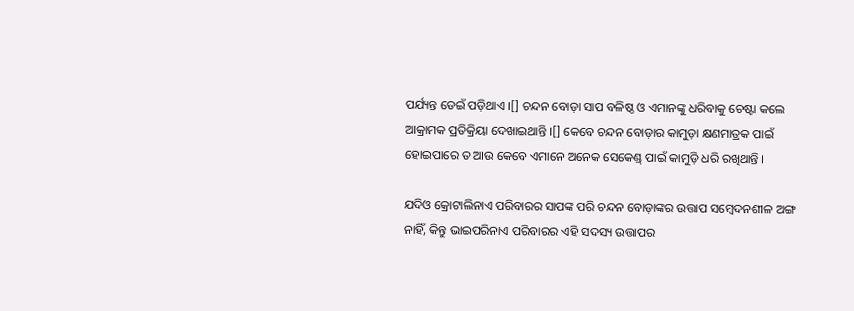ପର୍ଯ୍ୟନ୍ତ ଡେଇଁ ପଡ଼ିଥାଏ ।[] ଚନ୍ଦନ ବୋଡ଼ା ସାପ ବଳିଷ୍ଠ ଓ ଏମାନଙ୍କୁ ଧରିବାକୁ ଚେଷ୍ଟା କଲେ ଆକ୍ରାମକ ପ୍ରତିକ୍ରିୟା ଦେଖାଇଥାନ୍ତି ।[] କେବେ ଚନ୍ଦନ ବୋଡ଼ାର କାମୁଡ଼ା କ୍ଷଣମାତ୍ରକ ପାଇଁ ହୋଇପାରେ ତ ଆଉ କେବେ ଏମାନେ ଅନେକ ସେକେଣ୍ଡ୍ ପାଇଁ କାମୁଡ଼ି ଧରି ରଖିଥାନ୍ତି ।

ଯଦିଓ କ୍ରୋଟାଲିନାଏ ପରିବାରର ସାପଙ୍କ ପରି ଚନ୍ଦନ ବୋଡ଼ାଙ୍କର ଉତ୍ତାପ ସମ୍ବେଦନଶୀଳ ଅଙ୍ଗ ନାହିଁ, କିନ୍ତୁ ଭାଇପରିନାଏ ପରିବାରର ଏହି ସଦସ୍ୟ ଉତ୍ତାପର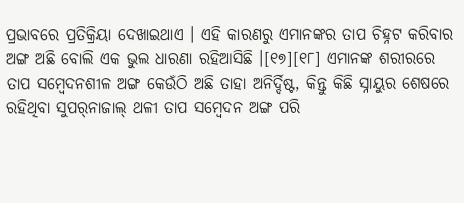ପ୍ରଭାବରେ ପ୍ରତିକ୍ରିୟା ଦେଖାଇଥାଏ । ଏହି କାରଣରୁ ଏମାନଙ୍କର ତାପ ଚିହ୍ନଟ କରିବାର ଅଙ୍ଗ ଅଛି ବୋଲି ଏକ ଭୁଲ ଧାରଣା ରହିଆସିଛି ।[୧୭][୧୮] ଏମାନଙ୍କ ଶରୀରରେ ତାପ ସମ୍ବେଦନଶୀଳ ଅଙ୍ଗ କେଉଁଠି ଅଛି ତାହା ଅନିର୍ଦ୍ଦିଷ୍ଟ, କିନ୍ତୁ କିଛି ସ୍ନାୟୁର ଶେଷରେ ରହିଥିବା ସୁପର୍‍ନାଜାଲ୍ ଥଳୀ ତାପ ସମ୍ବେଦନ ଅଙ୍ଗ ପରି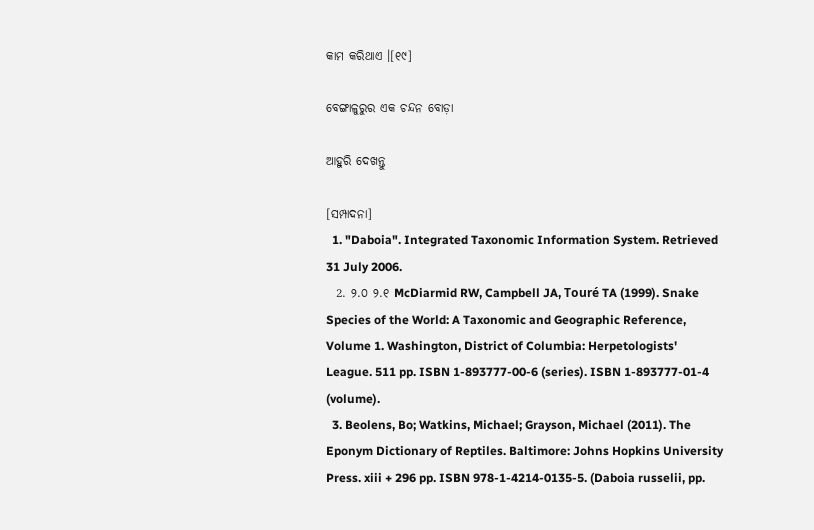କାମ କରିଥାଏ ।[୧୯]

ବେଙ୍ଗାଳୁରୁର ଏକ ଚନ୍ଦନ ବୋଡ଼ା

ଆହୁରି ଦେଖନ୍ତୁ

[ସମ୍ପାଦନା]
  1. "Daboia". Integrated Taxonomic Information System. Retrieved 31 July 2006.
  2. ୨.୦ ୨.୧ McDiarmid RW, Campbell JA, Touré TA (1999). Snake Species of the World: A Taxonomic and Geographic Reference, Volume 1. Washington, District of Columbia: Herpetologists' League. 511 pp. ISBN 1-893777-00-6 (series). ISBN 1-893777-01-4 (volume).
  3. Beolens, Bo; Watkins, Michael; Grayson, Michael (2011). The Eponym Dictionary of Reptiles. Baltimore: Johns Hopkins University Press. xiii + 296 pp. ISBN 978-1-4214-0135-5. (Daboia russelii, pp.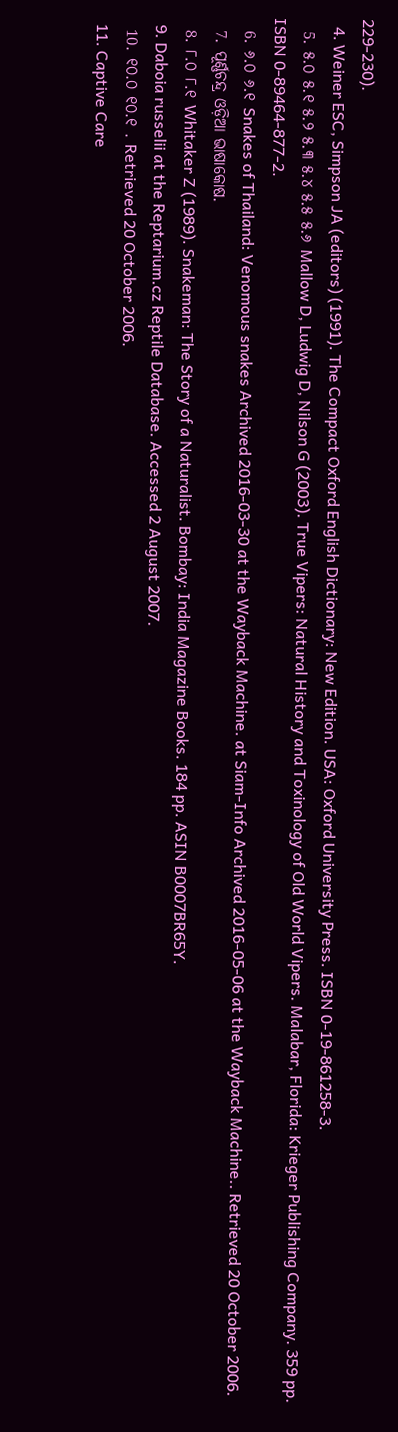229-230).
  4. Weiner ESC, Simpson JA (editors) (1991). The Compact Oxford English Dictionary: New Edition. USA: Oxford University Press. ISBN 0-19-861258-3.
  5. ୫.୦ ୫.୧ ୫.୨ ୫.୩ ୫.୪ ୫.୫ ୫.୬ Mallow D, Ludwig D, Nilson G (2003). True Vipers: Natural History and Toxinology of Old World Vipers. Malabar, Florida: Krieger Publishing Company. 359 pp. ISBN 0-89464-877-2.
  6. ୬.୦ ୬.୧ Snakes of Thailand: Venomous snakes Archived 2016-03-30 at the Wayback Machine. at Siam-Info Archived 2016-05-06 at the Wayback Machine.. Retrieved 20 October 2006.
  7. ପୂର୍ଣ୍ଣଚନ୍ଦ୍ର ଓଡ଼ିଆ ଭାଷାକୋଷ.
  8. ୮.୦ ୮.୧ Whitaker Z (1989). Snakeman: The Story of a Naturalist. Bombay: India Magazine Books. 184 pp. ASIN B0007BR65Y.
  9. Daboia russelii at the Reptarium.cz Reptile Database. Accessed 2 August 2007.
  10. ୧୦.୦ ୧୦.୧ . Retrieved 20 October 2006.
  11. Captive Care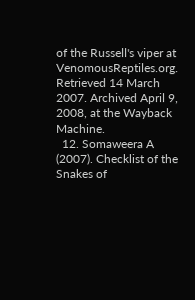of the Russell's viper at VenomousReptiles.org. Retrieved 14 March 2007. Archived April 9, 2008, at the Wayback Machine.
  12. Somaweera A (2007). Checklist of the Snakes of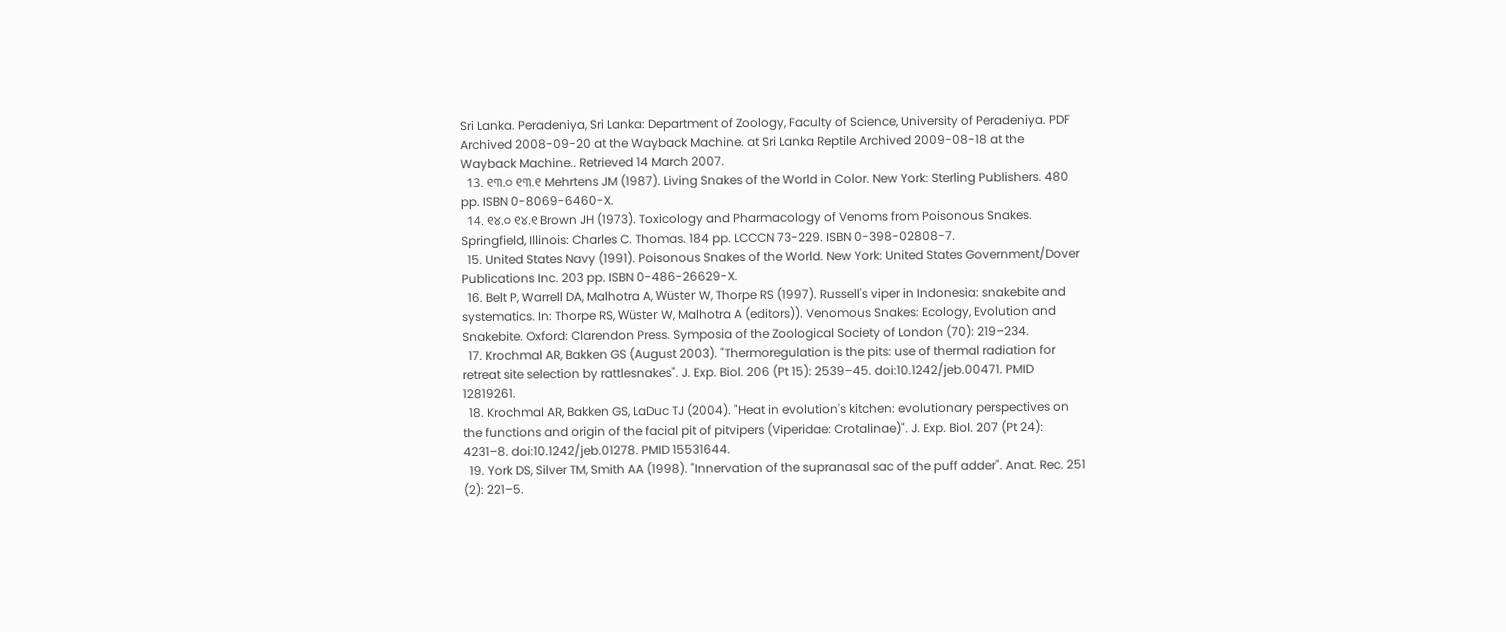Sri Lanka. Peradeniya, Sri Lanka: Department of Zoology, Faculty of Science, University of Peradeniya. PDF Archived 2008-09-20 at the Wayback Machine. at Sri Lanka Reptile Archived 2009-08-18 at the Wayback Machine.. Retrieved 14 March 2007.
  13. ୧୩.୦ ୧୩.୧ Mehrtens JM (1987). Living Snakes of the World in Color. New York: Sterling Publishers. 480 pp. ISBN 0-8069-6460-X.
  14. ୧୪.୦ ୧୪.୧ Brown JH (1973). Toxicology and Pharmacology of Venoms from Poisonous Snakes. Springfield, Illinois: Charles C. Thomas. 184 pp. LCCCN 73-229. ISBN 0-398-02808-7.
  15. United States Navy (1991). Poisonous Snakes of the World. New York: United States Government/Dover Publications Inc. 203 pp. ISBN 0-486-26629-X.
  16. Belt P, Warrell DA, Malhotra A, Wüster W, Thorpe RS (1997). Russell's viper in Indonesia: snakebite and systematics. In: Thorpe RS, Wüster W, Malhotra A (editors)). Venomous Snakes: Ecology, Evolution and Snakebite. Oxford: Clarendon Press. Symposia of the Zoological Society of London (70): 219–234.
  17. Krochmal AR, Bakken GS (August 2003). "Thermoregulation is the pits: use of thermal radiation for retreat site selection by rattlesnakes". J. Exp. Biol. 206 (Pt 15): 2539–45. doi:10.1242/jeb.00471. PMID 12819261.
  18. Krochmal AR, Bakken GS, LaDuc TJ (2004). "Heat in evolution's kitchen: evolutionary perspectives on the functions and origin of the facial pit of pitvipers (Viperidae: Crotalinae)". J. Exp. Biol. 207 (Pt 24): 4231–8. doi:10.1242/jeb.01278. PMID 15531644.
  19. York DS, Silver TM, Smith AA (1998). "Innervation of the supranasal sac of the puff adder". Anat. Rec. 251 (2): 221–5.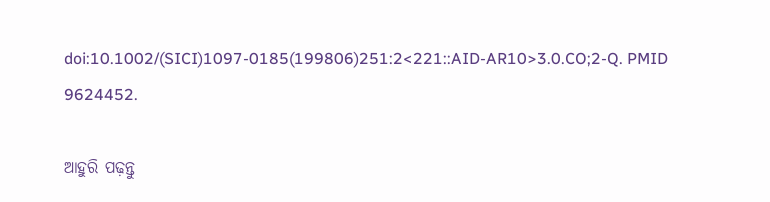doi:10.1002/(SICI)1097-0185(199806)251:2<221::AID-AR10>3.0.CO;2-Q. PMID 9624452.

ଆହୁରି ପଢ଼ନ୍ତୁ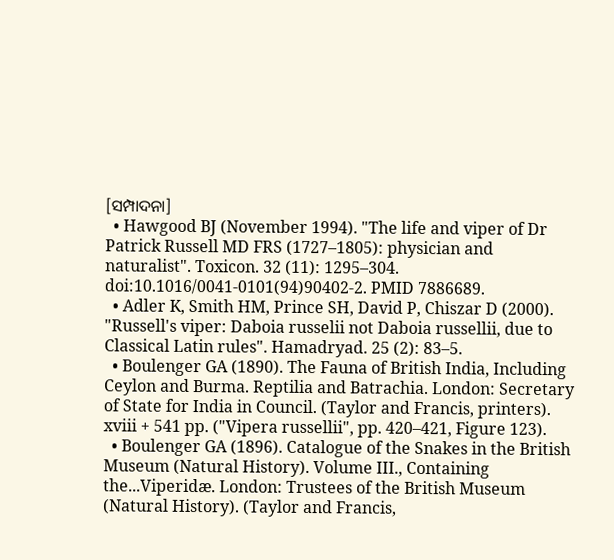[ସମ୍ପାଦନା]
  • Hawgood BJ (November 1994). "The life and viper of Dr Patrick Russell MD FRS (1727–1805): physician and naturalist". Toxicon. 32 (11): 1295–304. doi:10.1016/0041-0101(94)90402-2. PMID 7886689.
  • Adler K, Smith HM, Prince SH, David P, Chiszar D (2000). "Russell's viper: Daboia russelii not Daboia russellii, due to Classical Latin rules". Hamadryad. 25 (2): 83–5.
  • Boulenger GA (1890). The Fauna of British India, Including Ceylon and Burma. Reptilia and Batrachia. London: Secretary of State for India in Council. (Taylor and Francis, printers). xviii + 541 pp. ("Vipera russellii", pp. 420–421, Figure 123).
  • Boulenger GA (1896). Catalogue of the Snakes in the British Museum (Natural History). Volume III., Containing the...Viperidæ. London: Trustees of the British Museum (Natural History). (Taylor and Francis,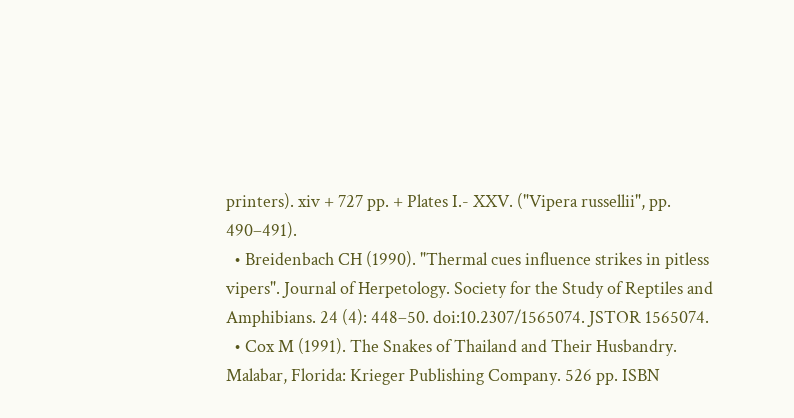printers). xiv + 727 pp. + Plates I.- XXV. ("Vipera russellii", pp. 490–491).
  • Breidenbach CH (1990). "Thermal cues influence strikes in pitless vipers". Journal of Herpetology. Society for the Study of Reptiles and Amphibians. 24 (4): 448–50. doi:10.2307/1565074. JSTOR 1565074.
  • Cox M (1991). The Snakes of Thailand and Their Husbandry. Malabar, Florida: Krieger Publishing Company. 526 pp. ISBN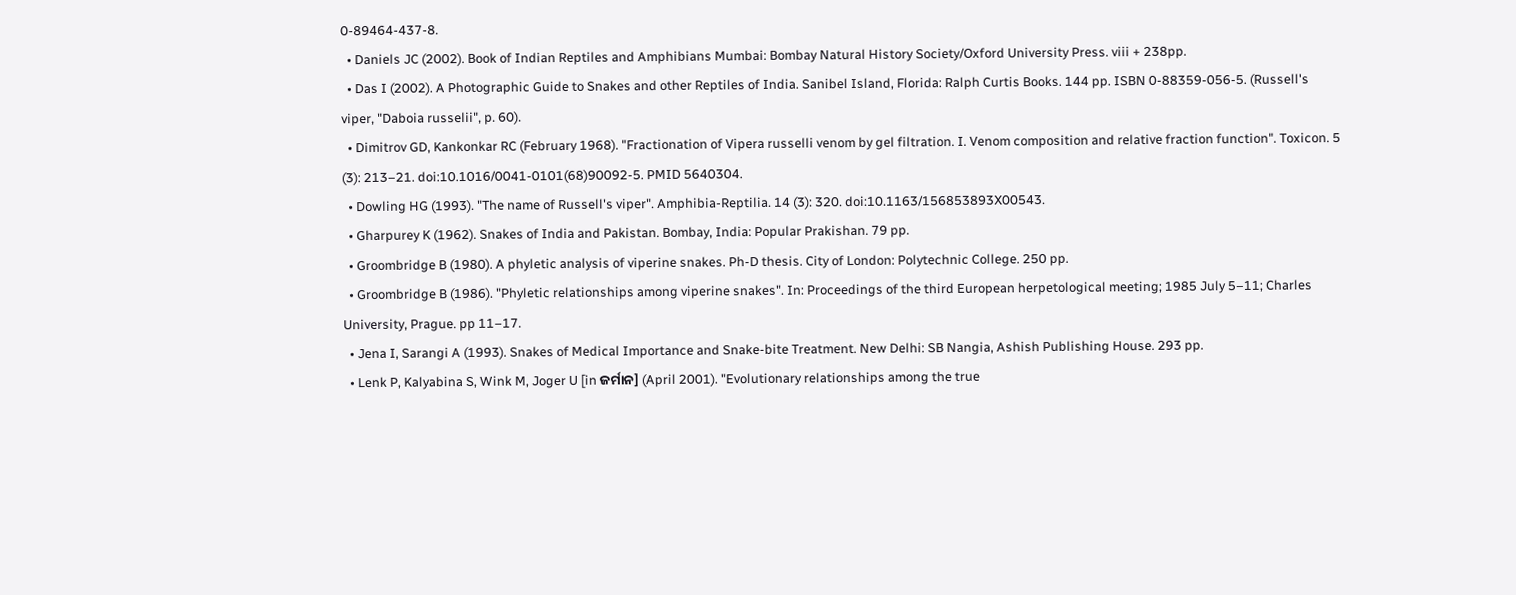0-89464-437-8.
  • Daniels JC (2002). Book of Indian Reptiles and Amphibians Mumbai: Bombay Natural History Society/Oxford University Press. viii + 238pp.
  • Das I (2002). A Photographic Guide to Snakes and other Reptiles of India. Sanibel Island, Florida: Ralph Curtis Books. 144 pp. ISBN 0-88359-056-5. (Russell's viper, "Daboia russelii", p. 60).
  • Dimitrov GD, Kankonkar RC (February 1968). "Fractionation of Vipera russelli venom by gel filtration. I. Venom composition and relative fraction function". Toxicon. 5 (3): 213–21. doi:10.1016/0041-0101(68)90092-5. PMID 5640304.
  • Dowling HG (1993). "The name of Russell's viper". Amphibia-Reptilia. 14 (3): 320. doi:10.1163/156853893X00543.
  • Gharpurey K (1962). Snakes of India and Pakistan. Bombay, India: Popular Prakishan. 79 pp.
  • Groombridge B (1980). A phyletic analysis of viperine snakes. Ph-D thesis. City of London: Polytechnic College. 250 pp.
  • Groombridge B (1986). "Phyletic relationships among viperine snakes". In: Proceedings of the third European herpetological meeting; 1985 July 5–11; Charles University, Prague. pp 11–17.
  • Jena I, Sarangi A (1993). Snakes of Medical Importance and Snake-bite Treatment. New Delhi: SB Nangia, Ashish Publishing House. 293 pp.
  • Lenk P, Kalyabina S, Wink M, Joger U [in ଜର୍ମାନ] (April 2001). "Evolutionary relationships among the true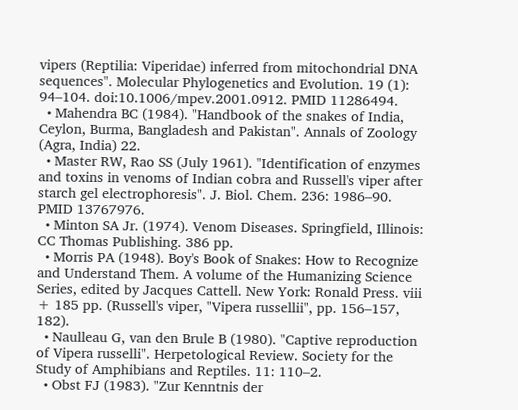vipers (Reptilia: Viperidae) inferred from mitochondrial DNA sequences". Molecular Phylogenetics and Evolution. 19 (1): 94–104. doi:10.1006/mpev.2001.0912. PMID 11286494.
  • Mahendra BC (1984). "Handbook of the snakes of India, Ceylon, Burma, Bangladesh and Pakistan". Annals of Zoology (Agra, India) 22.
  • Master RW, Rao SS (July 1961). "Identification of enzymes and toxins in venoms of Indian cobra and Russell's viper after starch gel electrophoresis". J. Biol. Chem. 236: 1986–90. PMID 13767976.
  • Minton SA Jr. (1974). Venom Diseases. Springfield, Illinois: CC Thomas Publishing. 386 pp.
  • Morris PA (1948). Boy's Book of Snakes: How to Recognize and Understand Them. A volume of the Humanizing Science Series, edited by Jacques Cattell. New York: Ronald Press. viii + 185 pp. (Russell's viper, "Vipera russellii", pp. 156–157, 182).
  • Naulleau G, van den Brule B (1980). "Captive reproduction of Vipera russelli". Herpetological Review. Society for the Study of Amphibians and Reptiles. 11: 110–2.
  • Obst FJ (1983). "Zur Kenntnis der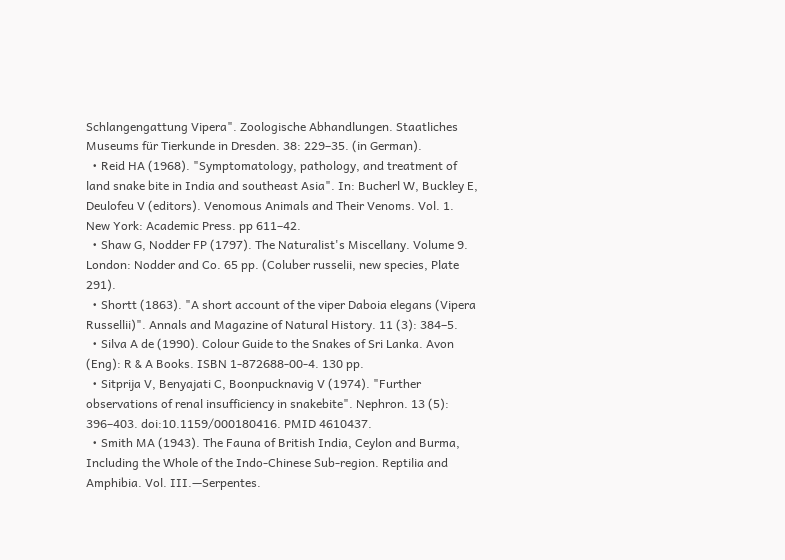Schlangengattung Vipera". Zoologische Abhandlungen. Staatliches Museums für Tierkunde in Dresden. 38: 229–35. (in German).
  • Reid HA (1968). "Symptomatology, pathology, and treatment of land snake bite in India and southeast Asia". In: Bucherl W, Buckley E, Deulofeu V (editors). Venomous Animals and Their Venoms. Vol. 1. New York: Academic Press. pp 611–42.
  • Shaw G, Nodder FP (1797). The Naturalist's Miscellany. Volume 9. London: Nodder and Co. 65 pp. (Coluber russelii, new species, Plate 291).
  • Shortt (1863). "A short account of the viper Daboia elegans (Vipera Russellii)". Annals and Magazine of Natural History. 11 (3): 384–5.
  • Silva A de (1990). Colour Guide to the Snakes of Sri Lanka. Avon (Eng): R & A Books. ISBN 1-872688-00-4. 130 pp.
  • Sitprija V, Benyajati C, Boonpucknavig V (1974). "Further observations of renal insufficiency in snakebite". Nephron. 13 (5): 396–403. doi:10.1159/000180416. PMID 4610437.
  • Smith MA (1943). The Fauna of British India, Ceylon and Burma, Including the Whole of the Indo-Chinese Sub-region. Reptilia and Amphibia. Vol. III.—Serpentes.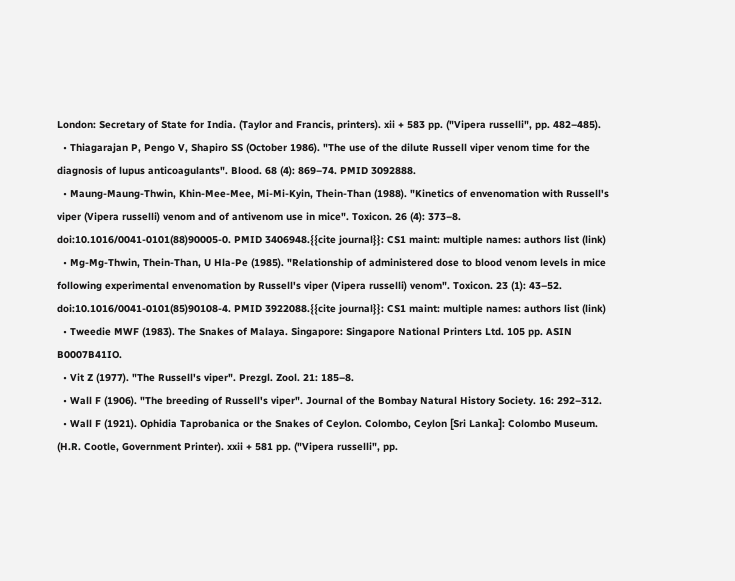London: Secretary of State for India. (Taylor and Francis, printers). xii + 583 pp. ("Vipera russelli", pp. 482–485).
  • Thiagarajan P, Pengo V, Shapiro SS (October 1986). "The use of the dilute Russell viper venom time for the diagnosis of lupus anticoagulants". Blood. 68 (4): 869–74. PMID 3092888.
  • Maung-Maung-Thwin, Khin-Mee-Mee, Mi-Mi-Kyin, Thein-Than (1988). "Kinetics of envenomation with Russell's viper (Vipera russelli) venom and of antivenom use in mice". Toxicon. 26 (4): 373–8. doi:10.1016/0041-0101(88)90005-0. PMID 3406948.{{cite journal}}: CS1 maint: multiple names: authors list (link)
  • Mg-Mg-Thwin, Thein-Than, U Hla-Pe (1985). "Relationship of administered dose to blood venom levels in mice following experimental envenomation by Russell's viper (Vipera russelli) venom". Toxicon. 23 (1): 43–52. doi:10.1016/0041-0101(85)90108-4. PMID 3922088.{{cite journal}}: CS1 maint: multiple names: authors list (link)
  • Tweedie MWF (1983). The Snakes of Malaya. Singapore: Singapore National Printers Ltd. 105 pp. ASIN B0007B41IO.
  • Vit Z (1977). "The Russell's viper". Prezgl. Zool. 21: 185–8.
  • Wall F (1906). "The breeding of Russell's viper". Journal of the Bombay Natural History Society. 16: 292–312.
  • Wall F (1921). Ophidia Taprobanica or the Snakes of Ceylon. Colombo, Ceylon [Sri Lanka]: Colombo Museum. (H.R. Cootle, Government Printer). xxii + 581 pp. ("Vipera russelli", pp.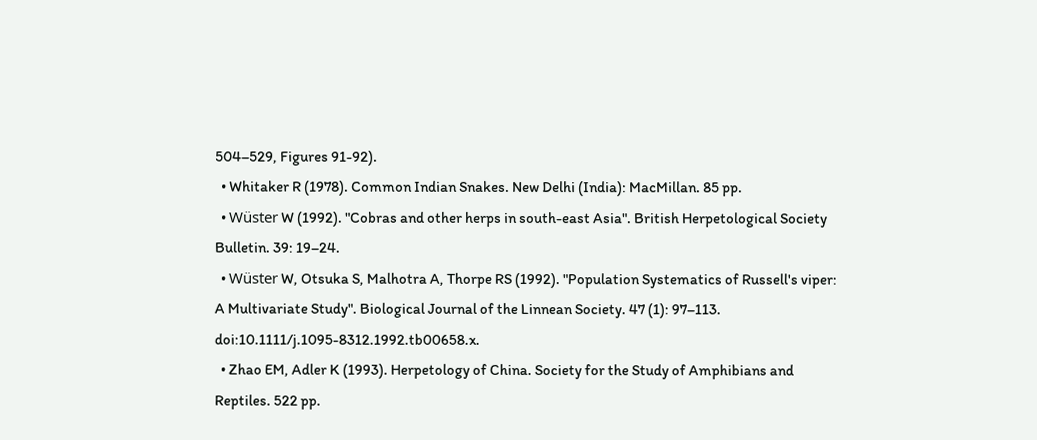504–529, Figures 91-92).
  • Whitaker R (1978). Common Indian Snakes. New Delhi (India): MacMillan. 85 pp.
  • Wüster W (1992). "Cobras and other herps in south-east Asia". British Herpetological Society Bulletin. 39: 19–24.
  • Wüster W, Otsuka S, Malhotra A, Thorpe RS (1992). "Population Systematics of Russell's viper: A Multivariate Study". Biological Journal of the Linnean Society. 47 (1): 97–113. doi:10.1111/j.1095-8312.1992.tb00658.x.
  • Zhao EM, Adler K (1993). Herpetology of China. Society for the Study of Amphibians and Reptiles. 522 pp.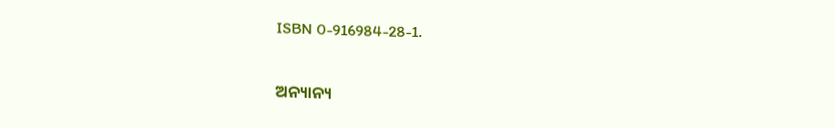ISBN 0-916984-28-1.

ଅନ୍ୟାନ୍ୟ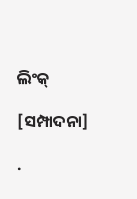ଲିଂକ୍

[ସମ୍ପାଦନା]

.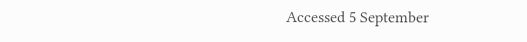Accessed 5 September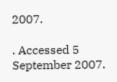2007.

. Accessed 5 September 2007.